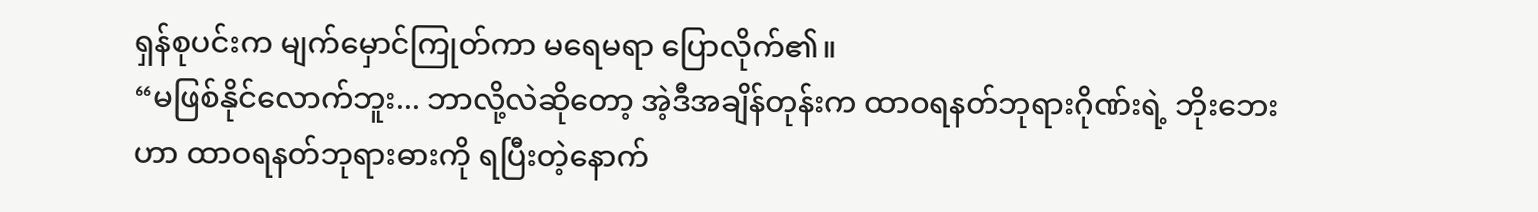ရှန်စုပင်းက မျက်မှောင်ကြုတ်ကာ မရေမရာ ပြောလိုက်၏။
“မဖြစ်နိုင်လောက်ဘူး... ဘာလို့လဲဆိုတော့ အဲ့ဒီအချိန်တုန်းက ထာဝရနတ်ဘုရားဂိုဏ်းရဲ့ ဘိုးဘေးဟာ ထာဝရနတ်ဘုရားဓားကို ရပြီးတဲ့နောက်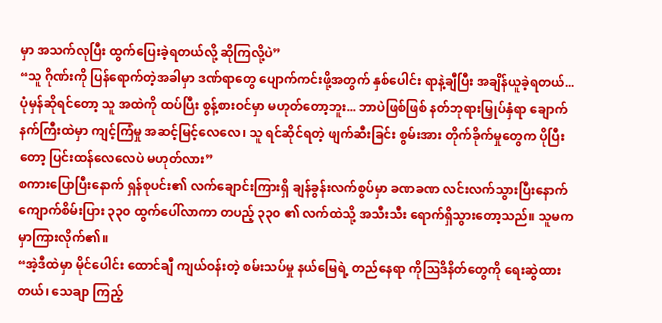မှာ အသက်လုပြီး ထွက်ပြေးခဲ့ရတယ်လို့ ဆိုကြလို့ပဲ”
“သူ ဂိုဏ်းကို ပြန်ရောက်တဲ့အခါမှာ ဒဏ်ရာတွေ ပျောက်ကင်းဖို့အတွက် နှစ်ပေါင်း ရာနဲ့ချီပြီး အချိန်ယူခဲ့ရတယ်... ပုံမှန်ဆိုရင်တော့ သူ အထဲကို ထပ်ပြီး စွန့်စားဝင်မှာ မဟုတ်တော့ဘူး... ဘာပဲဖြစ်ဖြစ် နတ်ဘုရားမြှုပ်နှံရာ ချောက်နက်ကြီးထဲမှာ ကျင့်ကြံမှု အဆင့်မြင့်လေလေ၊ သူ ရင်ဆိုင်ရတဲ့ ဖျက်ဆီးခြင်း စွမ်းအား တိုက်ခိုက်မှုတွေက ပိုပြီးတော့ ပြင်းထန်လေလေပဲ မဟုတ်လား”
စကားပြောပြီးနောက် ရှန်စုပင်း၏ လက်ချောင်းကြားရှိ ချန်ခွန်းလက်စွပ်မှာ ခဏခဏ လင်းလက်သွားပြီးနောက် ကျောက်စိမ်းပြား ၃၃၀ ထွက်ပေါ်လာကာ တပည့် ၃၃၀ ၏ လက်ထဲသို့ အသီးသီး ရောက်ရှိသွားတော့သည်။ သူမက မှာကြားလိုက်၏။
“အဲ့ဒီထဲမှာ မိုင်ပေါင်း ထောင်ချီ ကျယ်ဝန်းတဲ့ စမ်းသပ်မှု နယ်မြေရဲ့ တည်နေရာ ကိုဩဒိနိတ်တွေကို ရေးဆွဲထားတယ်၊ သေချာ ကြည့်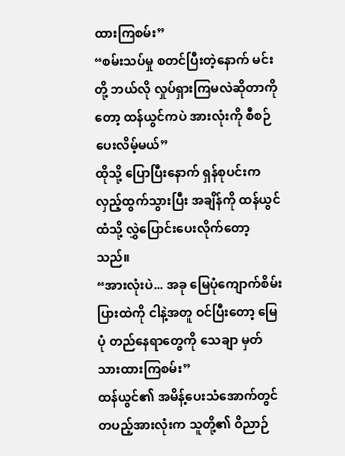ထားကြစမ်း”
“စမ်းသပ်မှု စတင်ပြီးတဲ့နောက် မင်းတို့ ဘယ်လို လှုပ်ရှားကြမလဲဆိုတာကိုတော့ ထန်ယွင်ကပဲ အားလုံးကို စီစဉ်ပေးလိမ့်မယ်”
ထိုသို့ ပြောပြီးနောက် ရှန်စုပင်းက လှည့်ထွက်သွားပြီး အချိန်ကို ထန်ယွင်ထံသို့ လွှဲပြောင်းပေးလိုက်တော့သည်။
“အားလုံးပဲ... အခု မြေပုံကျောက်စိမ်းပြားထဲကို ငါနဲ့အတူ ဝင်ပြီးတော့ မြေပုံ တည်နေရာတွေကို သေချာ မှတ်သားထားကြစမ်း”
ထန်ယွင်၏ အမိန့်ပေးသံအောက်တွင် တပည့်အားလုံးက သူတို့၏ ဝိညာဉ်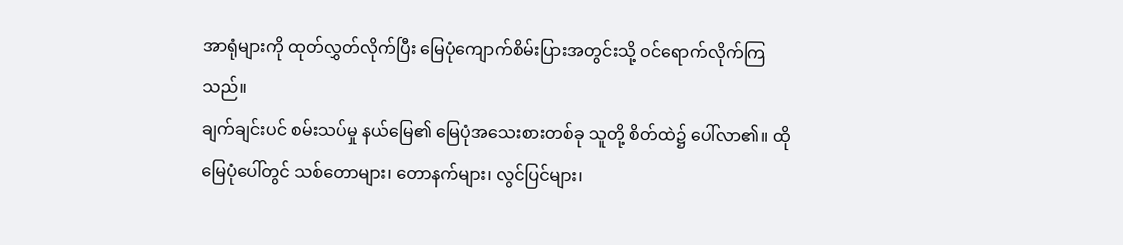အာရုံများကို ထုတ်လွှတ်လိုက်ပြီး မြေပုံကျောက်စိမ်းပြားအတွင်းသို့ ဝင်ရောက်လိုက်ကြသည်။
ချက်ချင်းပင် စမ်းသပ်မှု နယ်မြေ၏ မြေပုံအသေးစားတစ်ခု သူတို့ စိတ်ထဲ၌ ပေါ်လာ၏။ ထိုမြေပုံပေါ်တွင် သစ်တောများ၊ တောနက်များ၊ လွင်ပြင်များ၊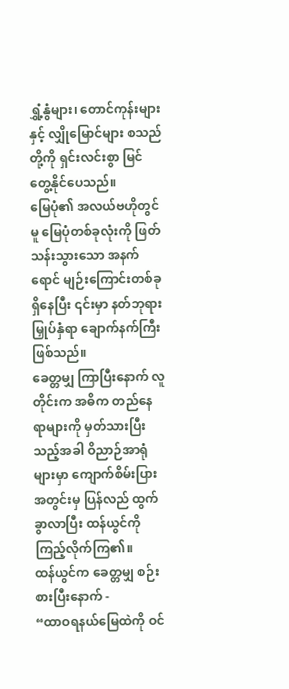ရွှံ့နွံများ၊ တောင်ကုန်းများနှင့် လျှိုမြောင်များ စသည်တို့ကို ရှင်းလင်းစွာ မြင်တွေ့နိုင်ပေသည်။
မြေပုံ၏ အလယ်ဗဟိုတွင်မူ မြေပုံတစ်ခုလုံးကို ဖြတ်သန်းသွားသော အနက်ရောင် မျဉ်းကြောင်းတစ်ခု ရှိနေပြီး ၎င်းမှာ နတ်ဘုရားမြှုပ်နှံရာ ချောက်နက်ကြီး ဖြစ်သည်။
ခေတ္တမျှ ကြာပြီးနောက် လူတိုင်းက အဓိက တည်နေရာများကို မှတ်သားပြီးသည့်အခါ ဝိညာဉ်အာရုံများမှာ ကျောက်စိမ်းပြားအတွင်းမှ ပြန်လည် ထွက်ခွာလာပြီး ထန်ယွင်ကို ကြည့်လိုက်ကြ၏။
ထန်ယွင်က ခေတ္တမျှ စဉ်းစားပြီးနောက် -
“ထာဝရနယ်မြေထဲကို ဝင်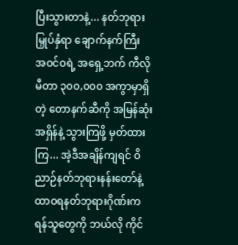ပြီးသွားတာနဲ့... နတ်ဘုရားမြှုပ်နှံရာ ချောက်နက်ကြီး အဝင်ဝရဲ့ အရှေ့ဘက် ကီလိုမီတာ ၃၀၀,၀၀၀ အကွာမှာရှိတဲ့ တောနက်ဆီကို အမြန်ဆုံး အရှိန်နဲ့ သွားကြဖို့ မှတ်ထားကြ... အဲ့ဒီအချိန်ကျရင် ဝိညာဉ်နတ်ဘုရားနန်းတော်နဲ့ ထာဝရနတ်ဘုရားဂိုဏ်းက ရန်သူတွေကို ဘယ်လို ကိုင်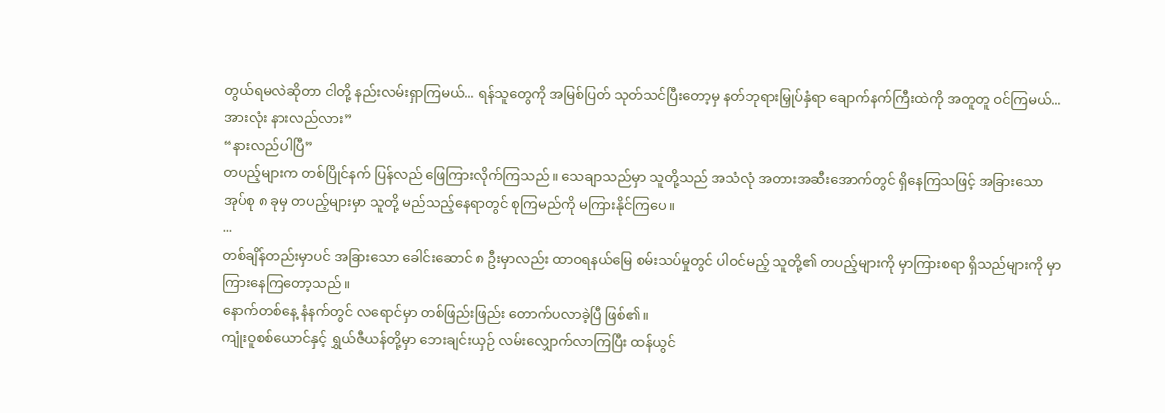တွယ်ရမလဲဆိုတာ ငါတို့ နည်းလမ်းရှာကြမယ်... ရန်သူတွေကို အမြစ်ပြတ် သုတ်သင်ပြီးတော့မှ နတ်ဘုရားမြှုပ်နှံရာ ချောက်နက်ကြီးထဲကို အတူတူ ဝင်ကြမယ်... အားလုံး နားလည်လား”
“နားလည်ပါပြီ”
တပည့်များက တစ်ပြိုင်နက် ပြန်လည် ဖြေကြားလိုက်ကြသည်။ သေချာသည်မှာ သူတို့သည် အသံလုံ အတားအဆီးအောက်တွင် ရှိနေကြသဖြင့် အခြားသော အုပ်စု ၈ ခုမှ တပည့်များမှာ သူတို့ မည်သည့်နေရာတွင် စုကြမည်ကို မကြားနိုင်ကြပေ။
...
တစ်ချိန်တည်းမှာပင် အခြားသော ခေါင်းဆောင် ၈ ဦးမှာလည်း ထာဝရနယ်မြေ စမ်းသပ်မှုတွင် ပါဝင်မည့် သူတို့၏ တပည့်များကို မှာကြားစရာ ရှိသည်များကို မှာကြားနေကြတော့သည်။
နောက်တစ်နေ့ နံနက်တွင် လရောင်မှာ တစ်ဖြည်းဖြည်း တောက်ပလာခဲ့ပြီ ဖြစ်၏။
ကျုံးဝူစစ်ယောင်နှင့် ရွှယ်ဇီယန်တို့မှာ ဘေးချင်းယှဉ် လမ်းလျှောက်လာကြပြီး ထန်ယွင်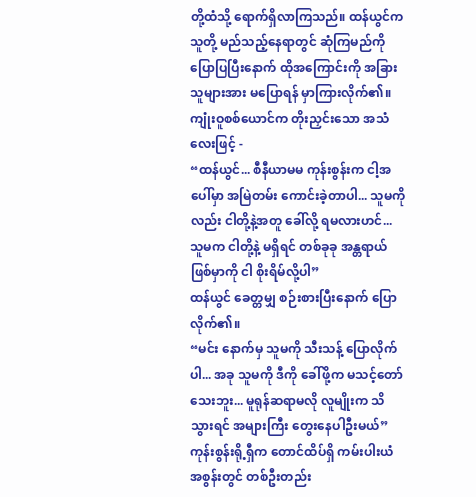တို့ထံသို့ ရောက်ရှိလာကြသည်။ ထန်ယွင်က သူတို့ မည်သည့်နေရာတွင် ဆုံကြမည်ကို ပြောပြပြီးနောက် ထိုအကြောင်းကို အခြားသူများအား မပြောရန် မှာကြားလိုက်၏။
ကျုံးဝူစစ်ယောင်က တိုးညှင်းသော အသံလေးဖြင့် -
“ထန်ယွင်... စီနီယာမမ ကုန်းစွန်းက ငါ့အပေါ်မှာ အမြဲတမ်း ကောင်းခဲ့တာပါ... သူမကိုလည်း ငါတို့နဲ့အတူ ခေါ်လို့ ရမလားဟင်... သူမက ငါတို့နဲ့ မရှိရင် တစ်ခုခု အန္တရာယ်ဖြစ်မှာကို ငါ စိုးရိမ်လို့ပါ”
ထန်ယွင် ခေတ္တမျှ စဉ်းစားပြီးနောက် ပြောလိုက်၏။
“မင်း နောက်မှ သူမကို သီးသန့် ပြောလိုက်ပါ... အခု သူမကို ဒီကို ခေါ်ဖို့က မသင့်တော်သေးဘူး... မူရုန်ဆရာမလို လူမျိုးက သိသွားရင် အများကြီး တွေးနေပါဦးမယ်”
ကုန်းစွန်းရို့ရှီက တောင်ထိပ်ရှိ ကမ်းပါးယံ အစွန်းတွင် တစ်ဦးတည်း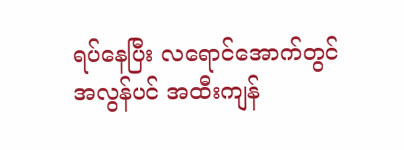ရပ်နေပြီး လရောင်အောက်တွင် အလွန်ပင် အထီးကျန်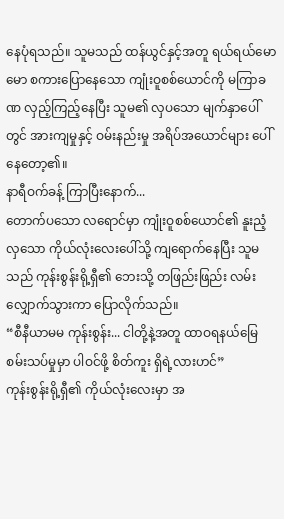နေပုံရသည်။ သူမသည် ထန်ယွင်နှင့်အတူ ရယ်ရယ်မောမော စကားပြောနေသော ကျုံးဝူစစ်ယောင်ကို မကြာခဏ လှည့်ကြည့်နေပြီး သူမ၏ လှပသော မျက်နှာပေါ်တွင် အားကျမှုနှင့် ဝမ်းနည်းမှု အရိပ်အယောင်များ ပေါ်နေတော့၏။
နာရီဝက်ခန့် ကြာပြီးနောက်...
တောက်ပသော လရောင်မှာ ကျုံးဝူစစ်ယောင်၏ နူးညံ့လှသော ကိုယ်လုံးလေးပေါ်သို့ ကျရောက်နေပြီး သူမသည် ကုန်းစွန်းရို့ရှီ၏ ဘေးသို့ တဖြည်းဖြည်း လမ်းလျှောက်သွားကာ ပြောလိုက်သည်။
“စီနီယာမမ ကုန်းစွန်း... ငါတို့နဲ့အတူ ထာဝရနယ်မြေ စမ်းသပ်မှုမှာ ပါဝင်ဖို့ စိတ်ကူး ရှိရဲ့လားဟင်”
ကုန်းစွန်းရို့ရှီ၏ ကိုယ်လုံးလေးမှာ အ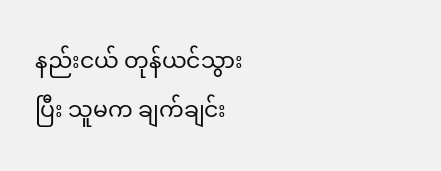နည်းငယ် တုန်ယင်သွားပြီး သူမက ချက်ချင်း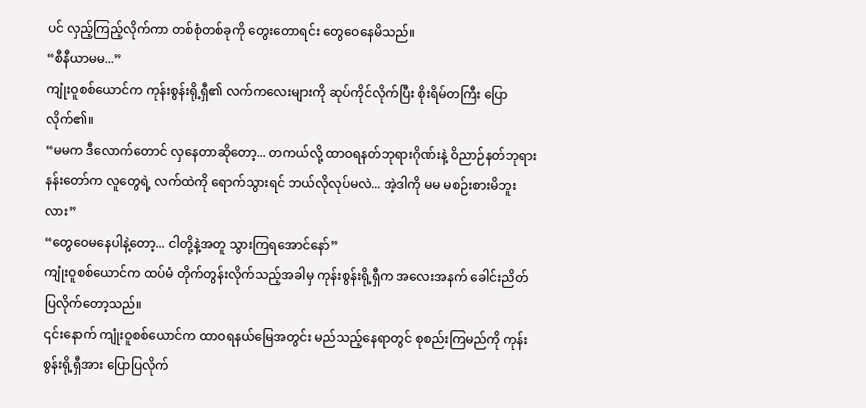ပင် လှည့်ကြည့်လိုက်ကာ တစ်စုံတစ်ခုကို တွေးတောရင်း တွေဝေနေမိသည်။
“စီနီယာမမ...”
ကျုံးဝူစစ်ယောင်က ကုန်းစွန်းရို့ရှီ၏ လက်ကလေးများကို ဆုပ်ကိုင်လိုက်ပြီး စိုးရိမ်တကြီး ပြောလိုက်၏။
“မမက ဒီလောက်တောင် လှနေတာဆိုတော့... တကယ်လို့ ထာဝရနတ်ဘုရားဂိုဏ်းနဲ့ ဝိညာဉ်နတ်ဘုရားနန်းတော်က လူတွေရဲ့ လက်ထဲကို ရောက်သွားရင် ဘယ်လိုလုပ်မလဲ... အဲ့ဒါကို မမ မစဉ်းစားမိဘူးလား”
“တွေဝေမနေပါနဲ့တော့... ငါတို့နဲ့အတူ သွားကြရအောင်နော်”
ကျုံးဝူစစ်ယောင်က ထပ်မံ တိုက်တွန်းလိုက်သည့်အခါမှ ကုန်းစွန်းရို့ရှီက အလေးအနက် ခေါင်းညိတ်ပြလိုက်တော့သည်။
၎င်းနောက် ကျုံးဝူစစ်ယောင်က ထာဝရနယ်မြေအတွင်း မည်သည့်နေရာတွင် စုစည်းကြမည်ကို ကုန်းစွန်းရို့ရှီအား ပြောပြလိုက်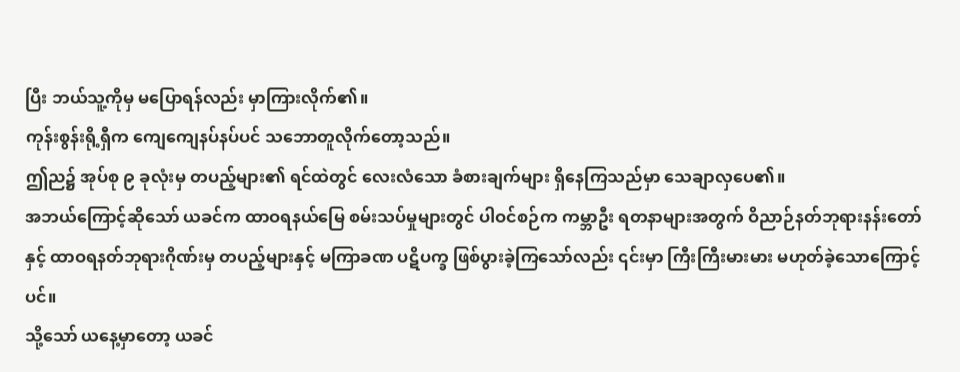ပြီး ဘယ်သူ့ကိုမှ မပြောရန်လည်း မှာကြားလိုက်၏။
ကုန်းစွန်းရို့ရှီက ကျေကျေနပ်နပ်ပင် သဘောတူလိုက်တော့သည်။
ဤည၌ အုပ်စု ၉ ခုလုံးမှ တပည့်များ၏ ရင်ထဲတွင် လေးလံသော ခံစားချက်များ ရှိနေကြသည်မှာ သေချာလှပေ၏။
အဘယ်ကြောင့်ဆိုသော် ယခင်က ထာဝရနယ်မြေ စမ်းသပ်မှုများတွင် ပါဝင်စဉ်က ကမ္ဘာဦး ရတနာများအတွက် ဝိညာဉ်နတ်ဘုရားနန်းတော်နှင့် ထာဝရနတ်ဘုရားဂိုဏ်းမှ တပည့်များနှင့် မကြာခဏ ပဋိပက္ခ ဖြစ်ပွားခဲ့ကြသော်လည်း ၎င်းမှာ ကြီးကြီးမားမား မဟုတ်ခဲ့သောကြောင့်ပင်။
သို့သော် ယနေ့မှာတော့ ယခင်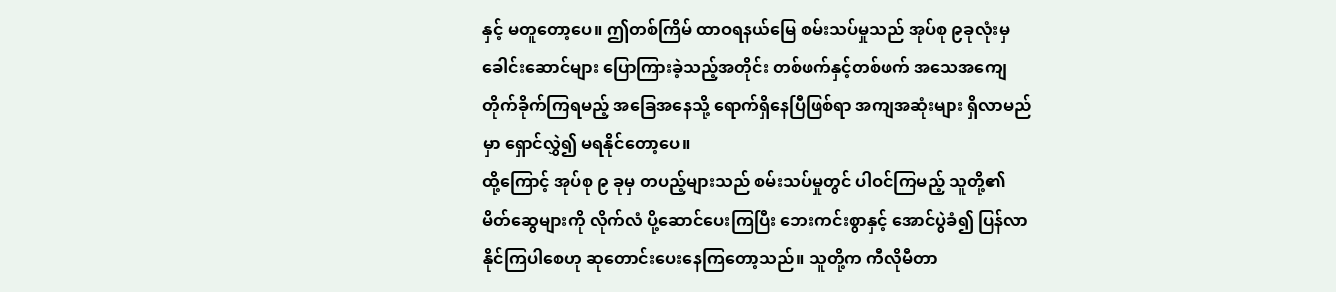နှင့် မတူတော့ပေ။ ဤတစ်ကြိမ် ထာဝရနယ်မြေ စမ်းသပ်မှုသည် အုပ်စု ၉ခုလုံးမှ ခေါင်းဆောင်များ ပြောကြားခဲ့သည့်အတိုင်း တစ်ဖက်နှင့်တစ်ဖက် အသေအကျေ တိုက်ခိုက်ကြရမည့် အခြေအနေသို့ ရောက်ရှိနေပြီဖြစ်ရာ အကျအဆုံးများ ရှိလာမည်မှာ ရှောင်လွှဲ၍ မရနိုင်တော့ပေ။
ထို့ကြောင့် အုပ်စု ၉ ခုမှ တပည့်များသည် စမ်းသပ်မှုတွင် ပါဝင်ကြမည့် သူတို့၏ မိတ်ဆွေများကို လိုက်လံ ပို့ဆောင်ပေးကြပြီး ဘေးကင်းစွာနှင့် အောင်ပွဲခံ၍ ပြန်လာနိုင်ကြပါစေဟု ဆုတောင်းပေးနေကြတော့သည်။ သူတို့က ကီလိုမီတာ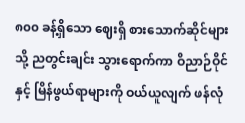၈၀၀ ခန့်ရှိသော ဈေးရှိ စားသောက်ဆိုင်များသို့ ညတွင်းချင်း သွားရောက်ကာ ဝိညာဉ်ဝိုင်နှင့် မြိန်ဖွယ်ရာများကို ဝယ်ယူလျက် ဖန်လုံ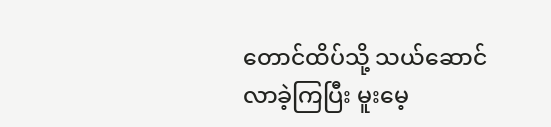တောင်ထိပ်သို့ သယ်ဆောင်လာခဲ့ကြပြီး မူးမေ့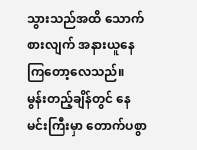သွားသည်အထိ သောက်စားလျက် အနားယူနေကြတော့လေသည်။
မွန်းတည့်ချိန်တွင် နေမင်းကြီးမှာ တောက်ပစွာ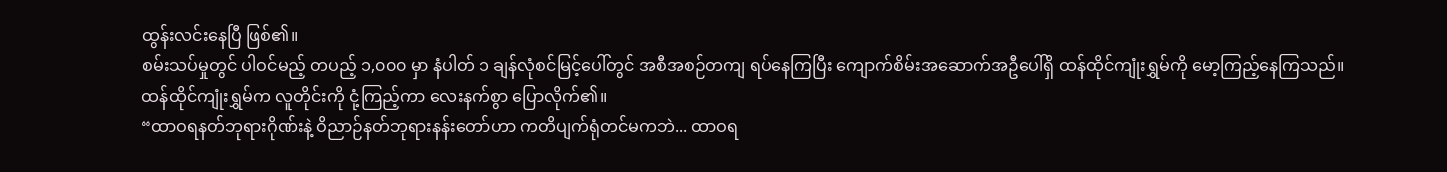ထွန်းလင်းနေပြီ ဖြစ်၏။
စမ်းသပ်မှုတွင် ပါဝင်မည့် တပည့် ၁,၀၀၀ မှာ နံပါတ် ၁ ချန်လုံစင်မြင့်ပေါ်တွင် အစီအစဉ်တကျ ရပ်နေကြပြီး ကျောက်စိမ်းအဆောက်အဦပေါ်ရှိ ထန်ထိုင်ကျုံးရွှမ်ကို မော့ကြည့်နေကြသည်။
ထန်ထိုင်ကျုံးရွှမ်က လူတိုင်းကို ငုံ့ကြည့်ကာ လေးနက်စွာ ပြောလိုက်၏။
“ထာဝရနတ်ဘုရားဂိုဏ်းနဲ့ ဝိညာဉ်နတ်ဘုရားနန်းတော်ဟာ ကတိပျက်ရုံတင်မကဘဲ... ထာဝရ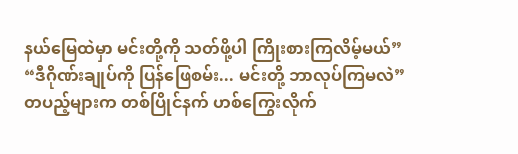နယ်မြေထဲမှာ မင်းတို့ကို သတ်ဖို့ပါ ကြိုးစားကြလိမ့်မယ်”
“ဒီဂိုဏ်းချုပ်ကို ပြန်ဖြေစမ်း... မင်းတို့ ဘာလုပ်ကြမလဲ”
တပည့်များက တစ်ပြိုင်နက် ဟစ်ကြွေးလိုက်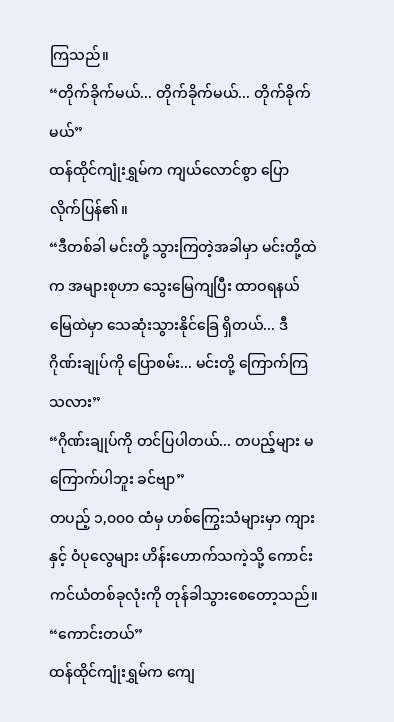ကြသည်။
“တိုက်ခိုက်မယ်... တိုက်ခိုက်မယ်... တိုက်ခိုက်မယ်”
ထန်ထိုင်ကျုံးရွှမ်က ကျယ်လောင်စွာ ပြောလိုက်ပြန်၏။
“ဒီတစ်ခါ မင်းတို့ သွားကြတဲ့အခါမှာ မင်းတို့ထဲက အများစုဟာ သွေးမြေကျပြီး ထာဝရနယ်မြေထဲမှာ သေဆုံးသွားနိုင်ခြေ ရှိတယ်... ဒီဂိုဏ်းချုပ်ကို ပြောစမ်း... မင်းတို့ ကြောက်ကြသလား”
“ဂိုဏ်းချုပ်ကို တင်ပြပါတယ်... တပည့်များ မကြောက်ပါဘူး ခင်ဗျာ”
တပည့် ၁,၀၀၀ ထံမှ ဟစ်ကြွေးသံများမှာ ကျားနှင့် ဝံပုလွေများ ဟိန်းဟောက်သကဲ့သို့ ကောင်းကင်ယံတစ်ခုလုံးကို တုန်ခါသွားစေတော့သည်။
“ကောင်းတယ်”
ထန်ထိုင်ကျုံးရွှမ်က ကျေ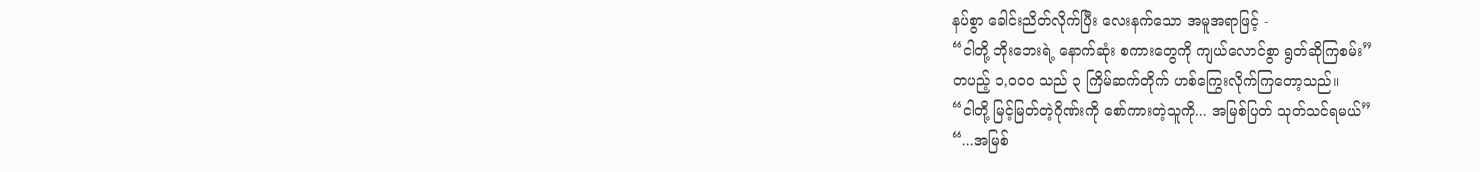နပ်စွာ ခေါင်းညိတ်လိုက်ပြီး လေးနက်သော အမူအရာဖြင့် -
“ငါတို့ ဘိုးဘေးရဲ့ နောက်ဆုံး စကားတွေကို ကျယ်လောင်စွာ ရွတ်ဆိုကြစမ်း”
တပည့် ၁,၀၀၀ သည် ၃ ကြိမ်ဆက်တိုက် ဟစ်ကြွေးလိုက်ကြတော့သည်။
“ငါတို့ မြင့်မြတ်တဲ့ဂိုဏ်းကို စော်ကားတဲ့သူကို... အမြစ်ပြတ် သုတ်သင်ရမယ်”
“...အမြစ်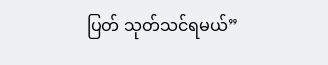ပြတ် သုတ်သင်ရမယ်”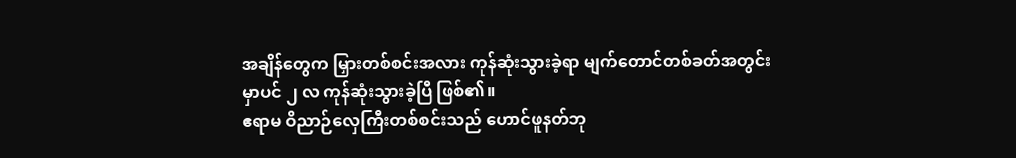အချိန်တွေက မြှားတစ်စင်းအလား ကုန်ဆုံးသွားခဲ့ရာ မျက်တောင်တစ်ခတ်အတွင်းမှာပင် ၂ လ ကုန်ဆုံးသွားခဲ့ပြီ ဖြစ်၏။
ဧရာမ ဝိညာဉ်လှေကြီးတစ်စင်းသည် ဟောင်ဖူနတ်ဘု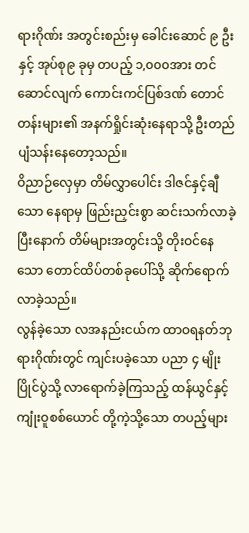ရားဂိုဏ်း အတွင်းစည်းမှ ခေါင်းဆောင် ၉ ဦးနှင့် အုပ်စု၉ ခုမှ တပည့် ၁,၀၀၀အား တင်ဆောင်လျက် ကောင်းကင်ပြစ်ဒဏ် တောင်တန်းများ၏ အနက်ရှိုင်းဆုံးနေရာသို့ ဦးတည် ပျံသန်းနေတော့သည်။
ဝိညာဉ်လှေမှာ တိမ်လွှာပေါင်း ဒါဇင်နှင့်ချီသော နေရာမှ ဖြည်းညှင်းစွာ ဆင်းသက်လာခဲ့ပြီးနောက် တိမ်များအတွင်းသို့ တိုးဝင်နေသော တောင်ထိပ်တစ်ခုပေါ်သို့ ဆိုက်ရောက်လာခဲ့သည်။
လွန်ခဲ့သော လအနည်းငယ်က ထာဝရနတ်ဘုရားဂိုဏ်းတွင် ကျင်းပခဲ့သော ပညာ ၄ မျိုး ပြိုင်ပွဲသို့ လာရောက်ခဲ့ကြသည့် ထန်ယွင်နှင့် ကျုံးဝူစစ်ယောင် တို့ကဲ့သို့သော တပည့်များ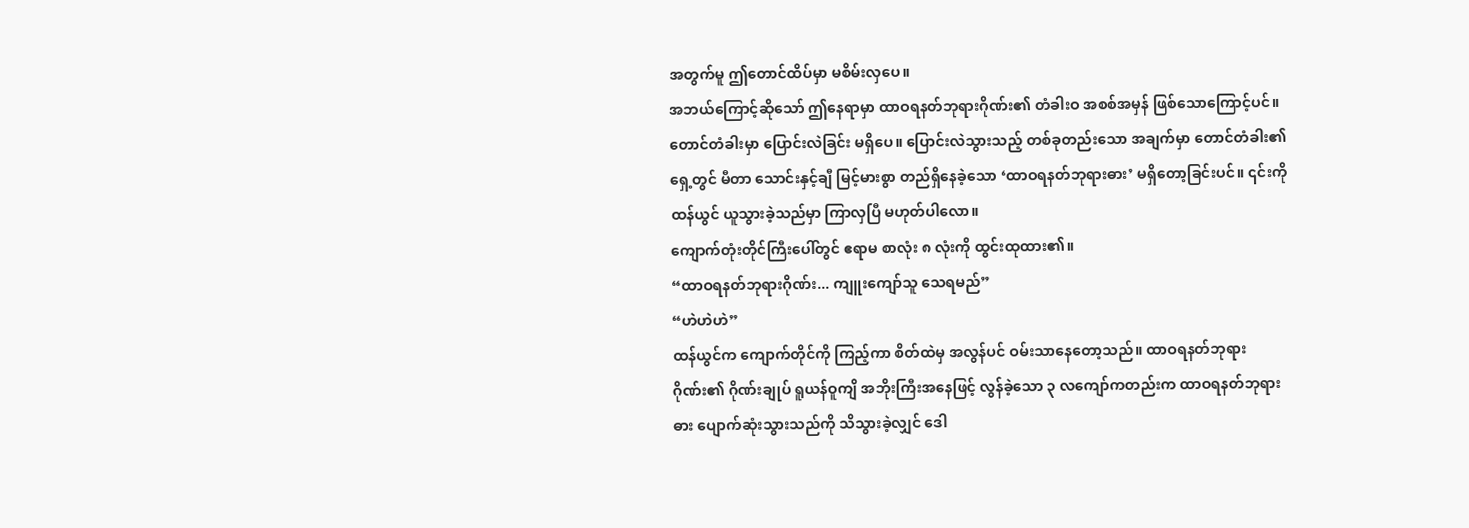အတွက်မူ ဤတောင်ထိပ်မှာ မစိမ်းလှပေ။
အဘယ်ကြောင့်ဆိုသော် ဤနေရာမှာ ထာဝရနတ်ဘုရားဂိုဏ်း၏ တံခါးဝ အစစ်အမှန် ဖြစ်သောကြောင့်ပင်။
တောင်တံခါးမှာ ပြောင်းလဲခြင်း မရှိပေ။ ပြောင်းလဲသွားသည့် တစ်ခုတည်းသော အချက်မှာ တောင်တံခါး၏ ရှေ့တွင် မီတာ သောင်းနှင့်ချီ မြင့်မားစွာ တည်ရှိနေခဲ့သော ‘ထာဝရနတ်ဘုရားဓား’ မရှိတော့ခြင်းပင်။ ၎င်းကို ထန်ယွင် ယူသွားခဲ့သည်မှာ ကြာလှပြီ မဟုတ်ပါလော။
ကျောက်တုံးတိုင်ကြီးပေါ်တွင် ဧရာမ စာလုံး ၈ လုံးကို ထွင်းထုထား၏။
“ထာဝရနတ်ဘုရားဂိုဏ်း... ကျူးကျော်သူ သေရမည်”
“ဟဲဟဲဟဲ”
ထန်ယွင်က ကျောက်တိုင်ကို ကြည့်ကာ စိတ်ထဲမှ အလွန်ပင် ဝမ်းသာနေတော့သည်။ ထာဝရနတ်ဘုရားဂိုဏ်း၏ ဂိုဏ်းချုပ် ရူယန်ဝူကျိ အဘိုးကြီးအနေဖြင့် လွန်ခဲ့သော ၃ လကျော်ကတည်းက ထာဝရနတ်ဘုရားဓား ပျောက်ဆုံးသွားသည်ကို သိသွားခဲ့လျှင် ဒေါ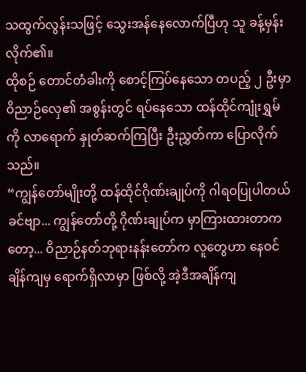သထွက်လွန်းသဖြင့် သွေးအန်နေလောက်ပြီဟု သူ ခန့်မှန်းလိုက်၏။
ထိုစဉ် တောင်တံခါးကို စောင့်ကြပ်နေသော တပည့် ၂ ဦးမှာ ဝိညာဉ်လှေ၏ အစွန်းတွင် ရပ်နေသော ထန်ထိုင်ကျုံးရွှမ်ကို လာရောက် နှုတ်ဆက်ကြပြီး ဦးညွှတ်ကာ ပြောလိုက်သည်။
“ကျွန်တော်မျိုးတို့ ထန်ထိုင်ဂိုဏ်းချုပ်ကို ဂါရဝပြုပါတယ် ခင်ဗျာ... ကျွန်တော်တို့ ဂိုဏ်းချုပ်က မှာကြားထားတာကတော့... ဝိညာဉ်နတ်ဘုရားနန်းတော်က လူတွေဟာ နေဝင်ချိန်ကျမှ ရောက်ရှိလာမှာ ဖြစ်လို့ အဲ့ဒီအချိန်ကျ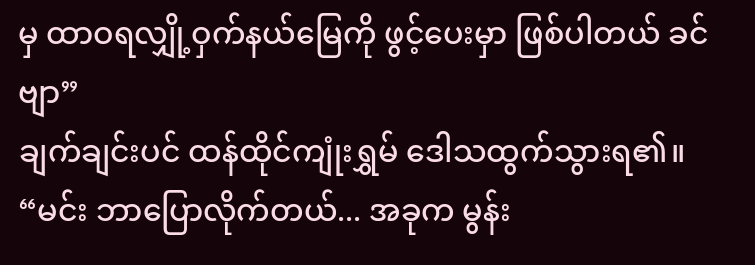မှ ထာဝရလျှို့ဝှက်နယ်မြေကို ဖွင့်ပေးမှာ ဖြစ်ပါတယ် ခင်ဗျာ”
ချက်ချင်းပင် ထန်ထိုင်ကျုံးရွှမ် ဒေါသထွက်သွားရ၏။
“မင်း ဘာပြောလိုက်တယ်... အခုက မွန်း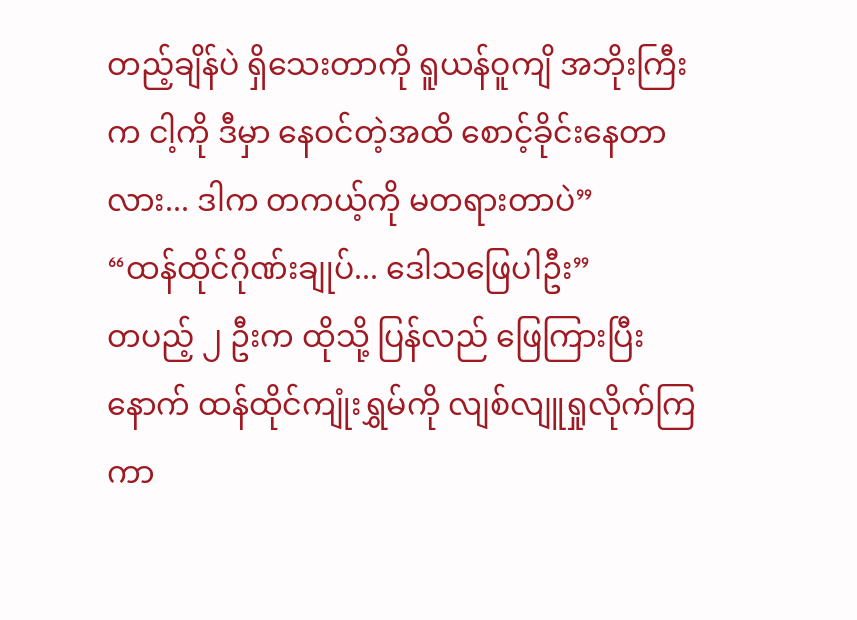တည့်ချိန်ပဲ ရှိသေးတာကို ရူယန်ဝူကျိ အဘိုးကြီးက ငါ့ကို ဒီမှာ နေဝင်တဲ့အထိ စောင့်ခိုင်းနေတာလား... ဒါက တကယ့်ကို မတရားတာပဲ”
“ထန်ထိုင်ဂိုဏ်းချုပ်... ဒေါသဖြေပါဦး”
တပည့် ၂ ဦးက ထိုသို့ ပြန်လည် ဖြေကြားပြီးနောက် ထန်ထိုင်ကျုံးရွှမ်ကို လျစ်လျူရှုလိုက်ကြကာ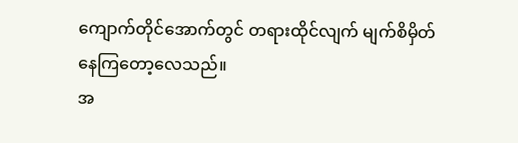ကျောက်တိုင်အောက်တွင် တရားထိုင်လျက် မျက်စိမှိတ်နေကြတော့လေသည်။
အ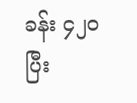ခန်း ၄၂၀ ပြီး